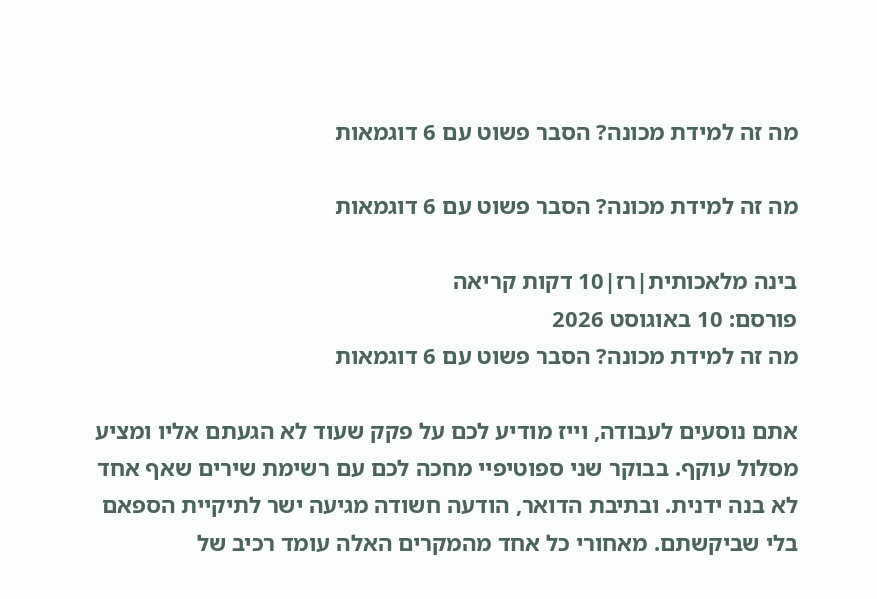מה זה למידת מכונה? הסבר פשוט עם 6 דוגמאות

מה זה למידת מכונה? הסבר פשוט עם 6 דוגמאות

בינה מלאכותית|רז|10 דקות קריאה
פורסם: 10 באוגוסט 2026
מה זה למידת מכונה? הסבר פשוט עם 6 דוגמאות

אתם נוסעים לעבודה, וייז מודיע לכם על פקק שעוד לא הגעתם אליו ומציע מסלול עוקף. בבוקר שני ספוטיפיי מחכה לכם עם רשימת שירים שאף אחד לא בנה ידנית. ובתיבת הדואר, הודעה חשודה מגיעה ישר לתיקיית הספאם בלי שביקשתם. מאחורי כל אחד מהמקרים האלה עומד רכיב של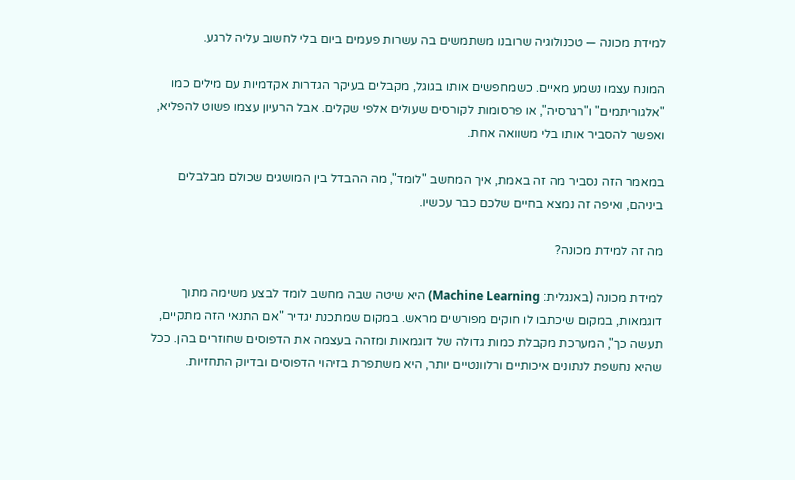למידת מכונה — טכנולוגיה שרובנו משתמשים בה עשרות פעמים ביום בלי לחשוב עליה לרגע.

המונח עצמו נשמע מאיים. כשמחפשים אותו בגוגל, מקבלים בעיקר הגדרות אקדמיות עם מילים כמו "אלגוריתמים" ו"רגרסיה", או פרסומות לקורסים שעולים אלפי שקלים. אבל הרעיון עצמו פשוט להפליא, ואפשר להסביר אותו בלי משוואה אחת.

במאמר הזה נסביר מה זה באמת, איך המחשב "לומד", מה ההבדל בין המושגים שכולם מבלבלים ביניהם, ואיפה זה נמצא בחיים שלכם כבר עכשיו.

מה זה למידת מכונה?

למידת מכונה (באנגלית: Machine Learning) היא שיטה שבה מחשב לומד לבצע משימה מתוך דוגמאות, במקום שיכתבו לו חוקים מפורשים מראש. במקום שמתכנת יגדיר "אם התנאי הזה מתקיים, תעשה כך", המערכת מקבלת כמות גדולה של דוגמאות ומזהה בעצמה את הדפוסים שחוזרים בהן. ככל שהיא נחשפת לנתונים איכותיים ורלוונטיים יותר, היא משתפרת בזיהוי הדפוסים ובדיוק התחזיות.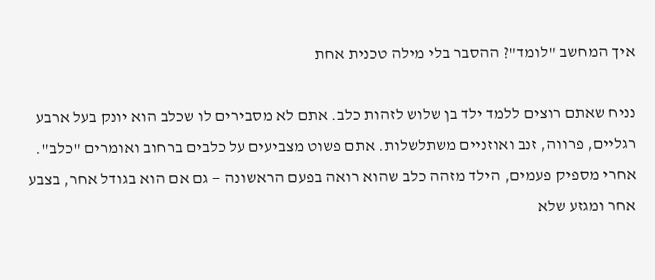איך המחשב "לומד"? ההסבר בלי מילה טכנית אחת

נניח שאתם רוצים ללמד ילד בן שלוש לזהות כלב. אתם לא מסבירים לו שכלב הוא יונק בעל ארבע רגליים, פרווה, זנב ואוזניים משתלשלות. אתם פשוט מצביעים על כלבים ברחוב ואומרים "כלב". אחרי מספיק פעמים, הילד מזהה כלב שהוא רואה בפעם הראשונה — גם אם הוא בגודל אחר, בצבע אחר ומגזע שלא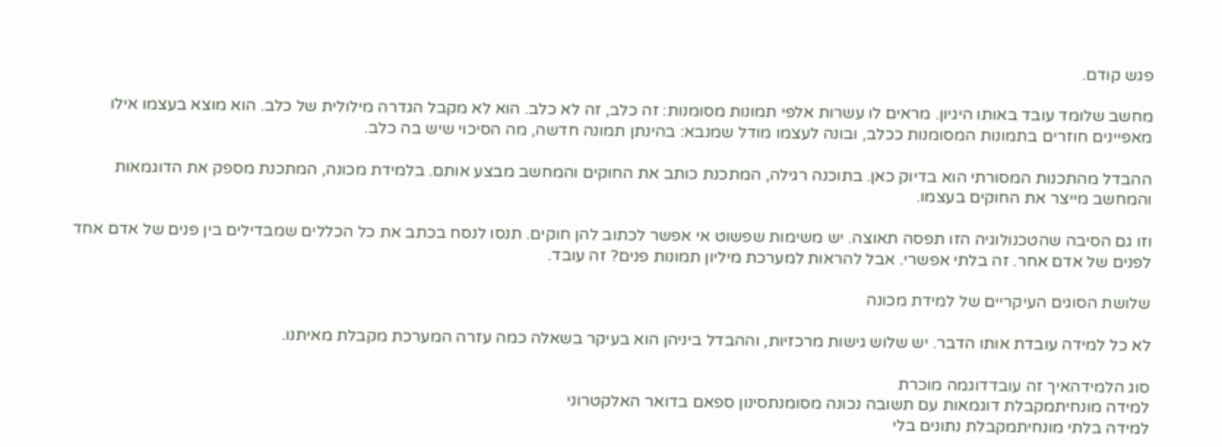פגש קודם.

מחשב שלומד עובד באותו היגיון. מראים לו עשרות אלפי תמונות מסומנות: זה כלב, זה לא כלב. הוא לא מקבל הגדרה מילולית של כלב. הוא מוצא בעצמו אילו מאפיינים חוזרים בתמונות המסומנות ככלב, ובונה לעצמו מודל שמנבא: בהינתן תמונה חדשה, מה הסיכוי שיש בה כלב.

ההבדל מהתכנות המסורתי הוא בדיוק כאן. בתוכנה רגילה, המתכנת כותב את החוקים והמחשב מבצע אותם. בלמידת מכונה, המתכנת מספק את הדוגמאות והמחשב מייצר את החוקים בעצמו.

וזו גם הסיבה שהטכנולוגיה הזו תפסה תאוצה. יש משימות שפשוט אי אפשר לכתוב להן חוקים. תנסו לנסח בכתב את כל הכללים שמבדילים בין פנים של אדם אחד לפנים של אדם אחר. זה בלתי אפשרי. אבל להראות למערכת מיליון תמונות פנים? זה עובד.

שלושת הסוגים העיקריים של למידת מכונה

לא כל למידה עובדת אותו הדבר. יש שלוש גישות מרכזיות, וההבדל ביניהן הוא בעיקר בשאלה כמה עזרה המערכת מקבלת מאיתנו.

סוג הלמידהאיך זה עובדדוגמה מוכרת
למידה מונחיתמקבלת דוגמאות עם תשובה נכונה מסומנתסינון ספאם בדואר האלקטרוני
למידה בלתי מונחיתמקבלת נתונים בלי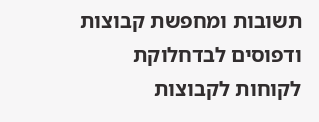תשובות ומחפשת קבוצות ודפוסים לבדחלוקת לקוחות לקבוצות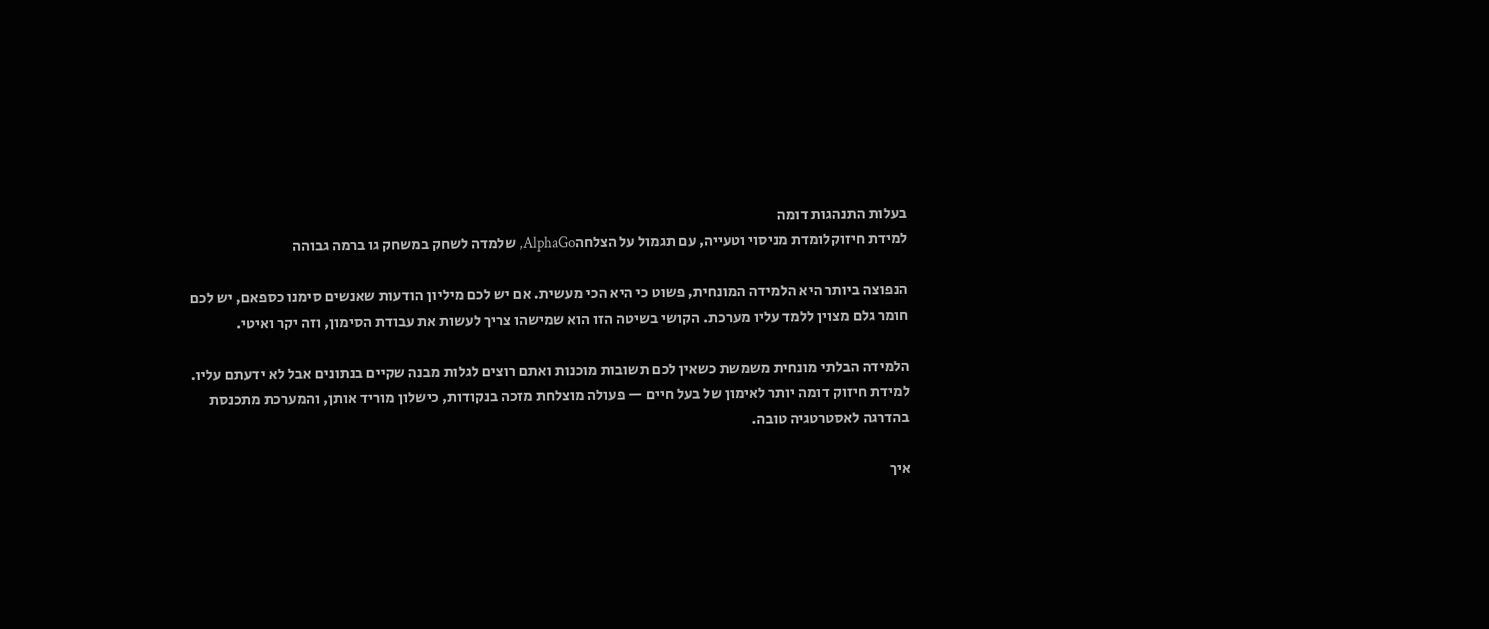בעלות התנהגות דומה
למידת חיזוקלומדת מניסוי וטעייה, עם תגמול על הצלחהAlphaGo, שלמדה לשחק במשחק גו ברמה גבוהה

הנפוצה ביותר היא הלמידה המונחית, פשוט כי היא הכי מעשית. אם יש לכם מיליון הודעות שאנשים סימנו כספאם, יש לכם חומר גלם מצוין ללמד עליו מערכת. הקושי בשיטה הזו הוא שמישהו צריך לעשות את עבודת הסימון, וזה יקר ואיטי.

הלמידה הבלתי מונחית משמשת כשאין לכם תשובות מוכנות ואתם רוצים לגלות מבנה שקיים בנתונים אבל לא ידעתם עליו. למידת חיזוק דומה יותר לאימון של בעל חיים — פעולה מוצלחת מזכה בנקודות, כישלון מוריד אותן, והמערכת מתכנסת בהדרגה לאסטרטגיה טובה.

איך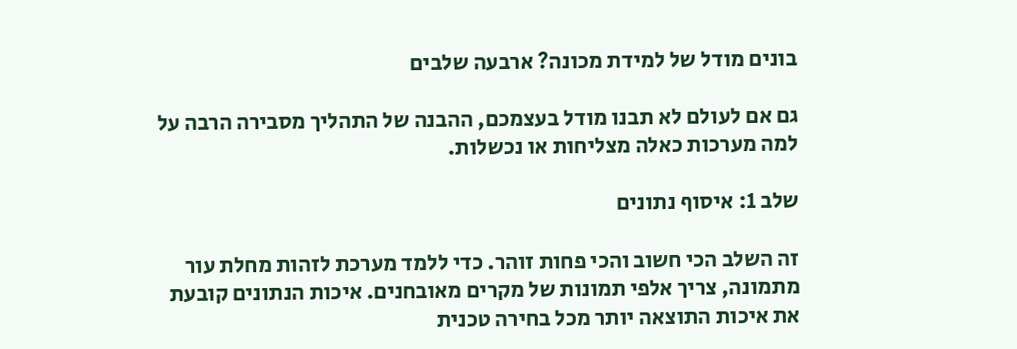בונים מודל של למידת מכונה? ארבעה שלבים

גם אם לעולם לא תבנו מודל בעצמכם, ההבנה של התהליך מסבירה הרבה על למה מערכות כאלה מצליחות או נכשלות.

שלב 1: איסוף נתונים

זה השלב הכי חשוב והכי פחות זוהר. כדי ללמד מערכת לזהות מחלת עור מתמונה, צריך אלפי תמונות של מקרים מאובחנים. איכות הנתונים קובעת את איכות התוצאה יותר מכל בחירה טכנית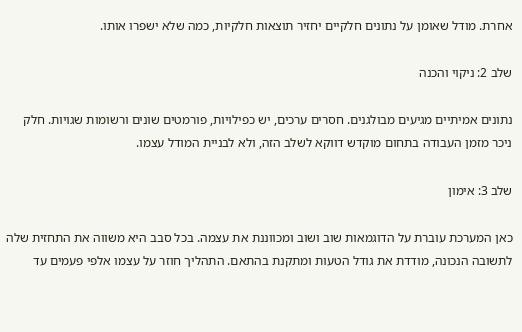אחרת. מודל שאומן על נתונים חלקיים יחזיר תוצאות חלקיות, כמה שלא ישפרו אותו.

שלב 2: ניקוי והכנה

נתונים אמיתיים מגיעים מבולגנים. חסרים ערכים, יש כפילויות, פורמטים שונים ורשומות שגויות. חלק ניכר מזמן העבודה בתחום מוקדש דווקא לשלב הזה, ולא לבניית המודל עצמו.

שלב 3: אימון

כאן המערכת עוברת על הדוגמאות שוב ושוב ומכווננת את עצמה. בכל סבב היא משווה את התחזית שלה לתשובה הנכונה, מודדת את גודל הטעות ומתקנת בהתאם. התהליך חוזר על עצמו אלפי פעמים עד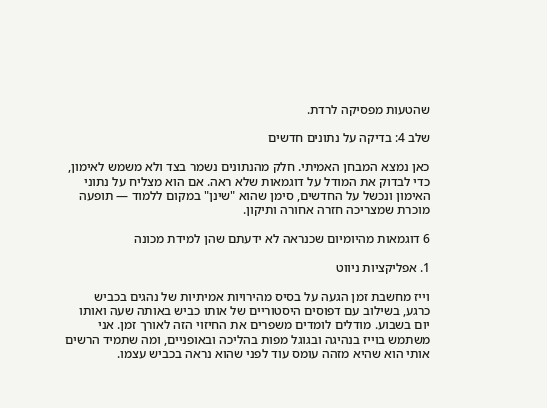שהטעות מפסיקה לרדת.

שלב 4: בדיקה על נתונים חדשים

כאן נמצא המבחן האמיתי. חלק מהנתונים נשמר בצד ולא משמש לאימון, כדי לבדוק את המודל על דוגמאות שלא ראה. אם הוא מצליח על נתוני האימון ונכשל על החדשים, סימן שהוא "שינן" במקום ללמוד — תופעה מוכרת שמצריכה חזרה אחורה ותיקון.

6 דוגמאות מהיומיום שכנראה לא ידעתם שהן למידת מכונה

1. אפליקציות ניווט

וייז מחשבת זמן הגעה על בסיס מהירויות אמיתיות של נהגים בכביש כרגע, בשילוב עם דפוסים היסטוריים של אותו כביש באותה שעה ואותו יום בשבוע. מודלים לומדים משפרים את החיזוי הזה לאורך זמן. אני משתמש בוייז בנהיגה ובגוגל מפות בהליכה ובאופניים, ומה שתמיד הרשים אותי הוא שהיא מזהה עומס עוד לפני שהוא נראה בכביש עצמו.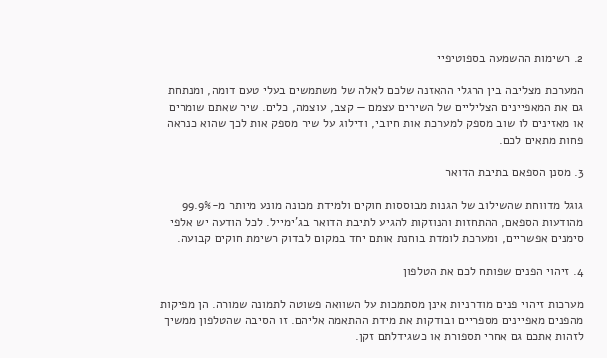2. רשימות ההשמעה בספוטיפיי

המערכת מצליבה בין הרגלי ההאזנה שלכם לאלה של משתמשים בעלי טעם דומה, ומנתחת גם את המאפיינים הצליליים של השירים עצמם — קצב, עוצמה, כלים. שיר שאתם שומרים או מאזינים לו שוב מספק למערכת אות חיובי, ודילוג על שיר מספק אות לכך שהוא כנראה פחות מתאים לכם.

3. מסנן הספאם בתיבת הדואר

גוגל מדווחת שהשילוב של הגנות מבוססות חוקים ולמידת מכונה מונע מיותר מ-99.9% מהודעות הספאם, ההתחזות והנוזקות להגיע לתיבת הדואר בג'ימייל. לכל הודעה יש אלפי סימנים אפשריים, ומערכת לומדת בוחנת אותם יחד במקום לבדוק רשימת חוקים קבועה.

4. זיהוי הפנים שפותח לכם את הטלפון

מערכות זיהוי פנים מודרניות אינן מסתמכות על השוואה פשוטה לתמונה שמורה. הן מפיקות מהפנים מאפיינים מספריים ובודקות את מידת ההתאמה אליהם. זו הסיבה שהטלפון ממשיך לזהות אתכם גם אחרי תספורת או כשגידלתם זקן.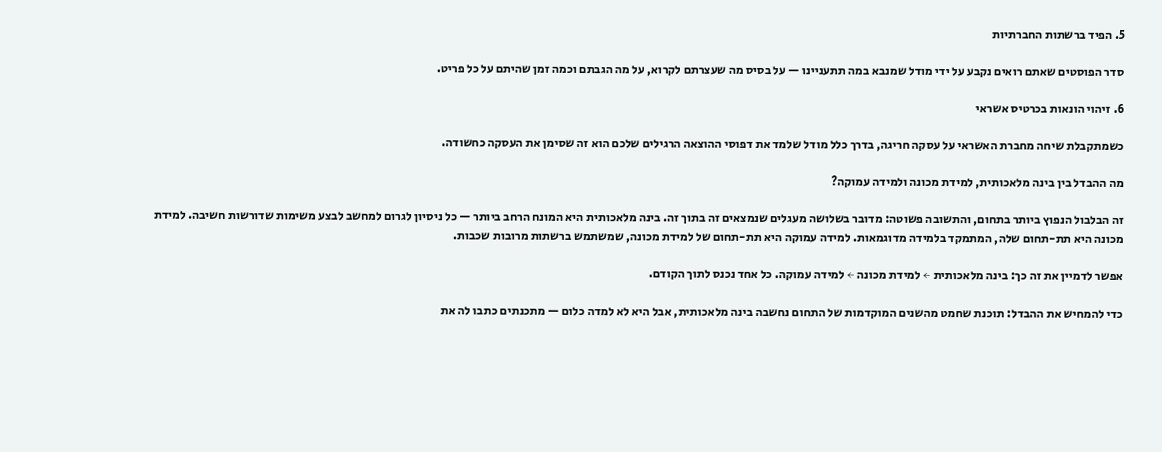5. הפיד ברשתות החברתיות

סדר הפוסטים שאתם רואים נקבע על ידי מודל שמנבא במה תתעניינו — על בסיס מה שעצרתם לקרוא, על מה הגבתם וכמה זמן שהיתם על כל פריט.

6. זיהוי הונאות בכרטיס אשראי

כשמתקבלת שיחה מחברת האשראי על עסקה חריגה, בדרך כלל מודל שלמד את דפוסי ההוצאה הרגילים שלכם הוא זה שסימן את העסקה כחשודה.

מה ההבדל בין בינה מלאכותית, למידת מכונה ולמידה עמוקה?

זה הבלבול הנפוץ ביותר בתחום, והתשובה פשוטה: מדובר בשלושה מעגלים שנמצאים זה בתוך זה. בינה מלאכותית היא המונח הרחב ביותר — כל ניסיון לגרום למחשב לבצע משימות שדורשות חשיבה. למידת מכונה היא תת-תחום שלה, המתמקד בלמידה מדוגמאות. למידה עמוקה היא תת-תחום של למידת מכונה, שמשתמש ברשתות מרובות שכבות.

אפשר לדמיין את זה כך: בינה מלאכותית ← למידת מכונה ← למידה עמוקה. כל אחד נכנס לתוך הקודם.

כדי להמחיש את ההבדל: תוכנת שחמט מהשנים המוקדמות של התחום נחשבה בינה מלאכותית, אבל היא לא למדה כלום — מתכנתים כתבו לה את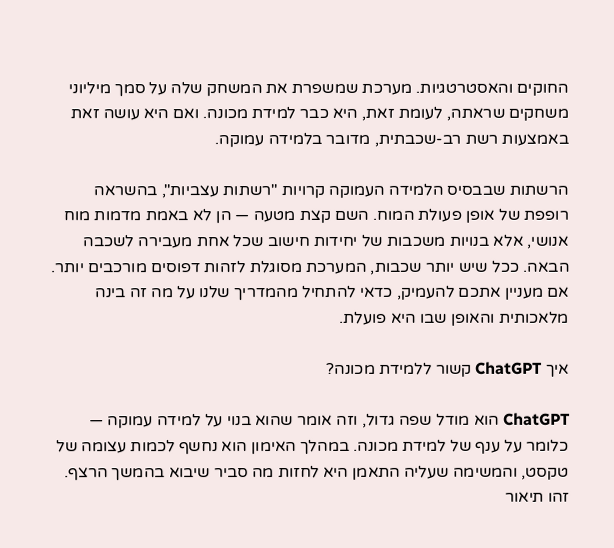החוקים והאסטרטגיות. מערכת שמשפרת את המשחק שלה על סמך מיליוני משחקים שראתה, לעומת זאת, היא כבר למידת מכונה. ואם היא עושה זאת באמצעות רשת רב-שכבתית, מדובר בלמידה עמוקה.

הרשתות שבבסיס הלמידה העמוקה קרויות "רשתות עצביות", בהשראה רופפת של אופן פעולת המוח. השם קצת מטעה — הן לא באמת מדמות מוח אנושי, אלא בנויות משכבות של יחידות חישוב שכל אחת מעבירה לשכבה הבאה. ככל שיש יותר שכבות, המערכת מסוגלת לזהות דפוסים מורכבים יותר. אם מעניין אתכם להעמיק, כדאי להתחיל מהמדריך שלנו על מה זה בינה מלאכותית והאופן שבו היא פועלת.

איך ChatGPT קשור ללמידת מכונה?

ChatGPT הוא מודל שפה גדול, וזה אומר שהוא בנוי על למידה עמוקה — כלומר על ענף של למידת מכונה. במהלך האימון הוא נחשף לכמות עצומה של טקסט, והמשימה שעליה התאמן היא לחזות מה סביר שיבוא בהמשך הרצף. זהו תיאור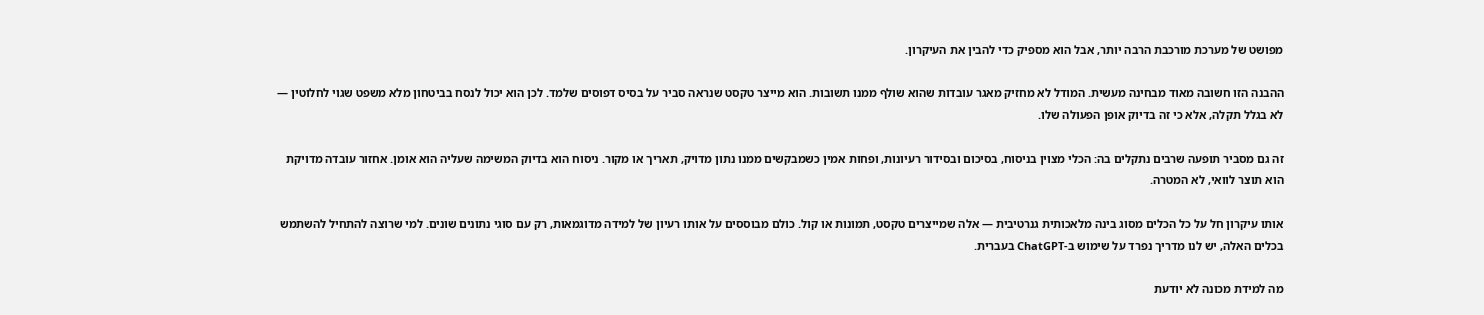מפושט של מערכת מורכבת הרבה יותר, אבל הוא מספיק כדי להבין את העיקרון.

ההבנה הזו חשובה מאוד מבחינה מעשית. המודל לא מחזיק מאגר עובדות שהוא שולף ממנו תשובות. הוא מייצר טקסט שנראה סביר על בסיס דפוסים שלמד. לכן הוא יכול לנסח בביטחון מלא משפט שגוי לחלוטין — לא בגלל תקלה, אלא כי זה בדיוק אופן הפעולה שלו.

זה גם מסביר תופעה שרבים נתקלים בה: הכלי מצוין בניסוח, בסיכום ובסידור רעיונות, ופחות אמין כשמבקשים ממנו נתון מדויק, תאריך או מקור. ניסוח הוא בדיוק המשימה שעליה הוא אומן. אחזור עובדה מדויקת הוא תוצר לוואי, לא המטרה.

אותו עיקרון חל על כל הכלים מסוג בינה מלאכותית גנרטיבית — אלה שמייצרים טקסט, תמונות או קול. כולם מבוססים על אותו רעיון של למידה מדוגמאות, רק עם סוגי נתונים שונים. למי שרוצה להתחיל להשתמש בכלים האלה, יש לנו מדריך נפרד על שימוש ב-ChatGPT בעברית.

מה למידת מכונה לא יודעת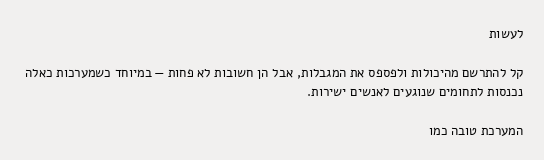לעשות

קל להתרשם מהיכולות ולפספס את המגבלות, אבל הן חשובות לא פחות — במיוחד כשמערכות כאלה נכנסות לתחומים שנוגעים לאנשים ישירות.

המערכת טובה כמו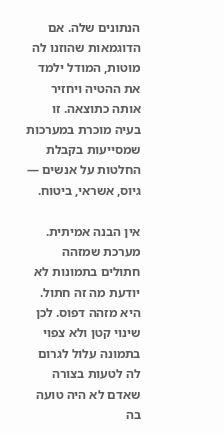הנתונים שלה. אם הדוגמאות שהוזנו לה מוטות, המודל ילמד את ההטיה ויחזיר אותה כתוצאה. זו בעיה מוכרת במערכות שמסייעות בקבלת החלטות על אנשים — גיוס, אשראי, ביטוח.

אין הבנה אמיתית. מערכת שמזהה חתולים בתמונות לא יודעת מה זה חתול. היא מזהה דפוס. לכן שינוי קטן ולא צפוי בתמונה עלול לגרום לה לטעות בצורה שאדם לא היה טועה בה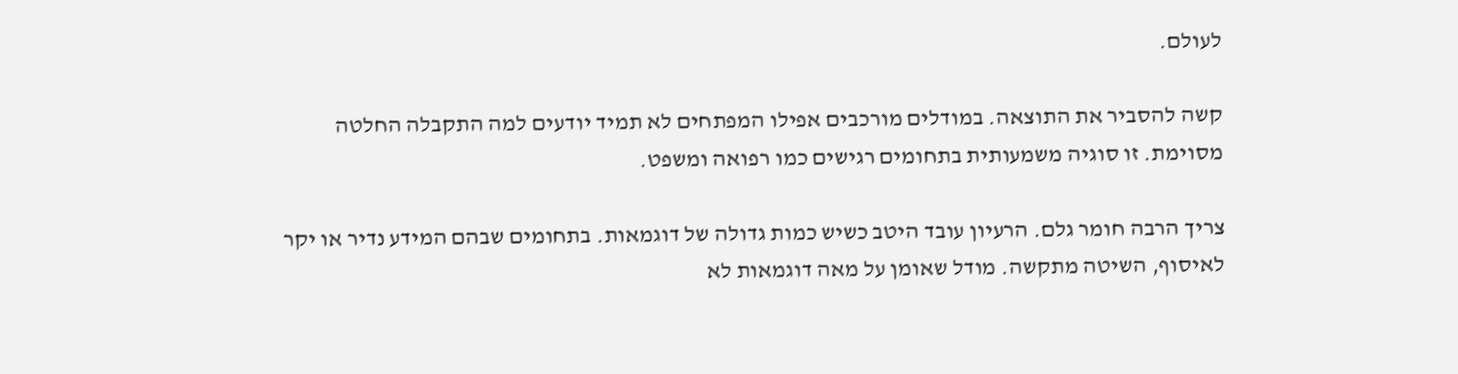לעולם.

קשה להסביר את התוצאה. במודלים מורכבים אפילו המפתחים לא תמיד יודעים למה התקבלה החלטה מסוימת. זו סוגיה משמעותית בתחומים רגישים כמו רפואה ומשפט.

צריך הרבה חומר גלם. הרעיון עובד היטב כשיש כמות גדולה של דוגמאות. בתחומים שבהם המידע נדיר או יקר לאיסוף, השיטה מתקשה. מודל שאומן על מאה דוגמאות לא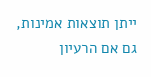ייתן תוצאות אמינות, גם אם הרעיון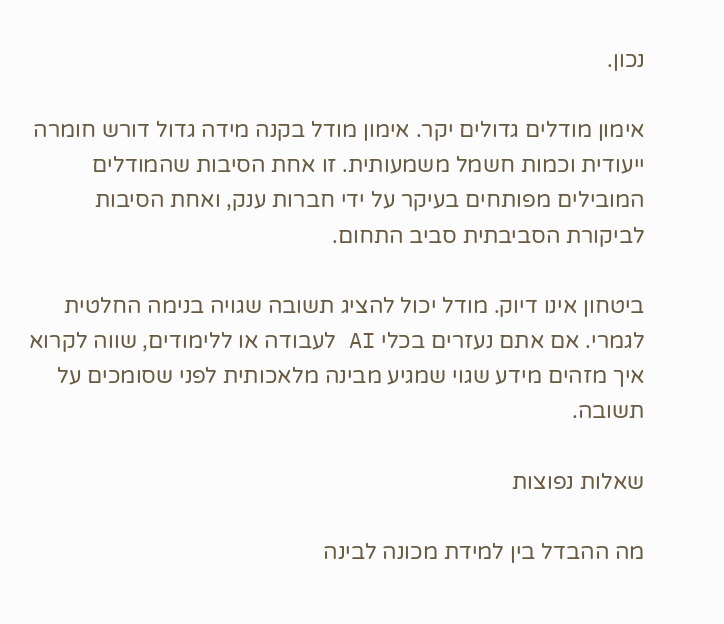נכון.

אימון מודלים גדולים יקר. אימון מודל בקנה מידה גדול דורש חומרה ייעודית וכמות חשמל משמעותית. זו אחת הסיבות שהמודלים המובילים מפותחים בעיקר על ידי חברות ענק, ואחת הסיבות לביקורת הסביבתית סביב התחום.

ביטחון אינו דיוק. מודל יכול להציג תשובה שגויה בנימה החלטית לגמרי. אם אתם נעזרים בכלי AI לעבודה או ללימודים, שווה לקרוא איך מזהים מידע שגוי שמגיע מבינה מלאכותית לפני שסומכים על תשובה.

שאלות נפוצות

מה ההבדל בין למידת מכונה לבינה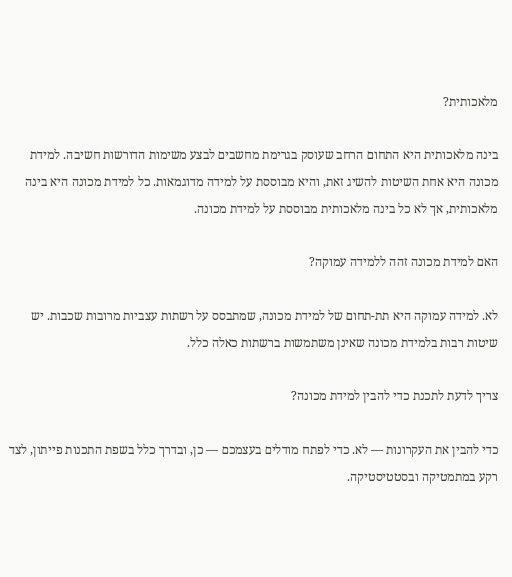מלאכותית?

בינה מלאכותית היא התחום הרחב שעוסק בגרימת מחשבים לבצע משימות הדורשות חשיבה. למידת מכונה היא אחת השיטות להשיג זאת, והיא מבוססת על למידה מדוגמאות. כל למידת מכונה היא בינה מלאכותית, אך לא כל בינה מלאכותית מבוססת על למידת מכונה.

האם למידת מכונה זהה ללמידה עמוקה?

לא. למידה עמוקה היא תת-תחום של למידת מכונה, שמתבסס על רשתות עצביות מרובות שכבות. יש שיטות רבות בלמידת מכונה שאינן משתמשות ברשתות כאלה כלל.

צריך לדעת לתכנת כדי להבין למידת מכונה?

כדי להבין את העקרונות — לא. כדי לפתח מודלים בעצמכם — כן, ובדרך כלל בשפת התכנות פייתון, לצד רקע במתמטיקה ובסטטיסטיקה.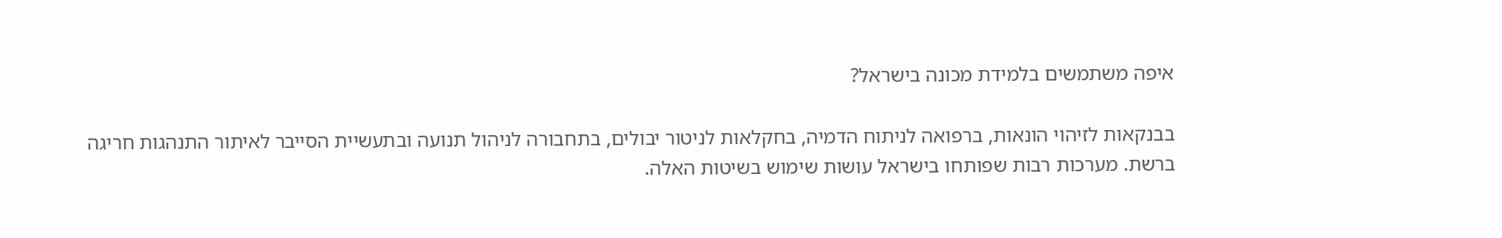איפה משתמשים בלמידת מכונה בישראל?

בבנקאות לזיהוי הונאות, ברפואה לניתוח הדמיה, בחקלאות לניטור יבולים, בתחבורה לניהול תנועה ובתעשיית הסייבר לאיתור התנהגות חריגה ברשת. מערכות רבות שפותחו בישראל עושות שימוש בשיטות האלה.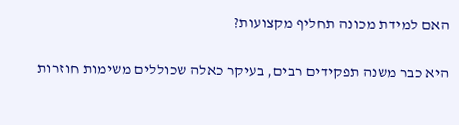האם למידת מכונה תחליף מקצועות?

היא כבר משנה תפקידים רבים, בעיקר כאלה שכוללים משימות חוזרות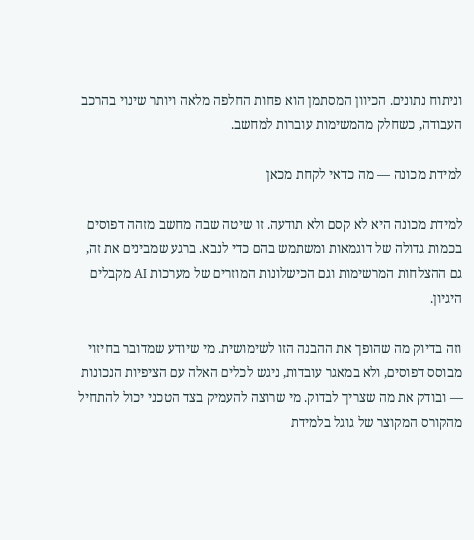וניתוח נתונים. הכיוון המסתמן הוא פחות החלפה מלאה ויותר שינוי בהרכב העבודה, כשחלק מהמשימות עוברות למחשב.

למידת מכונה — מה כדאי לקחת מכאן

למידת מכונה היא לא קסם ולא תודעה. זו שיטה שבה מחשב מזהה דפוסים בכמות גדולה של דוגמאות ומשתמש בהם כדי לנבא. ברגע שמבינים את זה, גם ההצלחות המרשימות וגם הכישלונות המוזרים של מערכות AI מקבלים היגיון.

וזה בדיוק מה שהופך את ההבנה הזו לשימושית. מי שיודע שמדובר בחיזוי מבוסס דפוסים, ולא במאגר עובדות, ניגש לכלים האלה עם הציפיות הנכונות — ובודק את מה שצריך לבדוק. מי שרוצה להעמיק בצד הטכני יכול להתחיל מהקורס המקוצר של גוגל בלמידת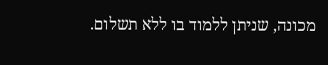מכונה, שניתן ללמוד בו ללא תשלום.